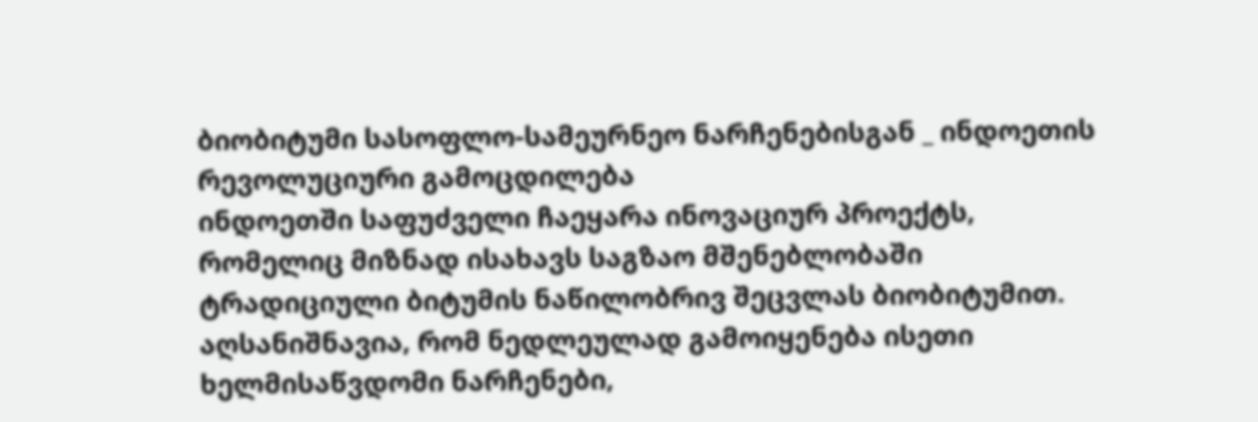ბიობიტუმი სასოფლო-სამეურნეო ნარჩენებისგან _ ინდოეთის რევოლუციური გამოცდილება
ინდოეთში საფუძველი ჩაეყარა ინოვაციურ პროექტს, რომელიც მიზნად ისახავს საგზაო მშენებლობაში ტრადიციული ბიტუმის ნაწილობრივ შეცვლას ბიობიტუმით.
აღსანიშნავია, რომ ნედლეულად გამოიყენება ისეთი ხელმისაწვდომი ნარჩენები,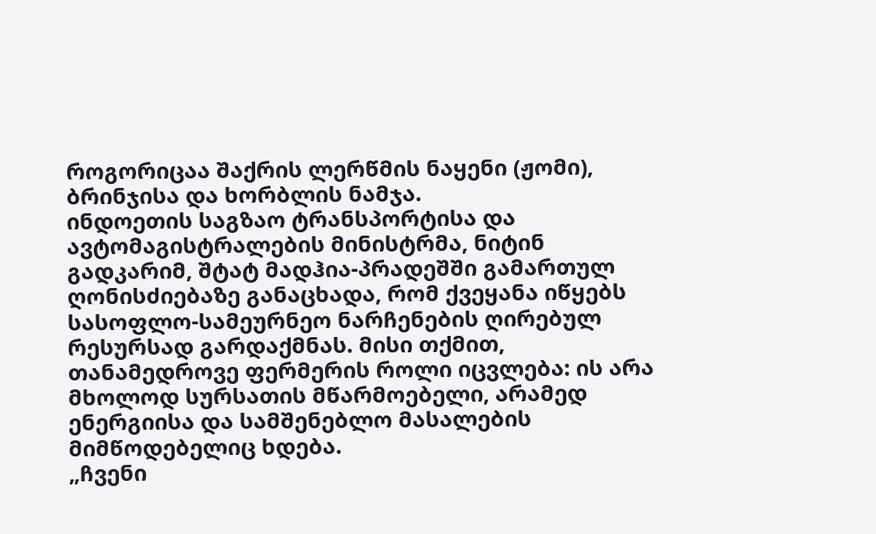როგორიცაა შაქრის ლერწმის ნაყენი (ჟომი), ბრინჯისა და ხორბლის ნამჯა.
ინდოეთის საგზაო ტრანსპორტისა და ავტომაგისტრალების მინისტრმა, ნიტინ გადკარიმ, შტატ მადჰია-პრადეშში გამართულ ღონისძიებაზე განაცხადა, რომ ქვეყანა იწყებს სასოფლო-სამეურნეო ნარჩენების ღირებულ რესურსად გარდაქმნას. მისი თქმით, თანამედროვე ფერმერის როლი იცვლება: ის არა მხოლოდ სურსათის მწარმოებელი, არამედ ენერგიისა და სამშენებლო მასალების მიმწოდებელიც ხდება.
„ჩვენი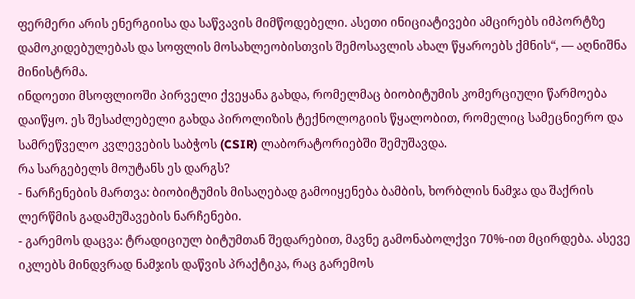ფერმერი არის ენერგიისა და საწვავის მიმწოდებელი. ასეთი ინიციატივები ამცირებს იმპორტზე დამოკიდებულებას და სოფლის მოსახლეობისთვის შემოსავლის ახალ წყაროებს ქმნის“, — აღნიშნა მინისტრმა.
ინდოეთი მსოფლიოში პირველი ქვეყანა გახდა, რომელმაც ბიობიტუმის კომერციული წარმოება დაიწყო. ეს შესაძლებელი გახდა პიროლიზის ტექნოლოგიის წყალობით, რომელიც სამეცნიერო და სამრეწველო კვლევების საბჭოს (CSIR) ლაბორატორიებში შემუშავდა.
რა სარგებელს მოუტანს ეს დარგს?
- ნარჩენების მართვა: ბიობიტუმის მისაღებად გამოიყენება ბამბის, ხორბლის ნამჯა და შაქრის ლერწმის გადამუშავების ნარჩენები.
- გარემოს დაცვა: ტრადიციულ ბიტუმთან შედარებით, მავნე გამონაბოლქვი 70%-ით მცირდება. ასევე იკლებს მინდვრად ნამჯის დაწვის პრაქტიკა, რაც გარემოს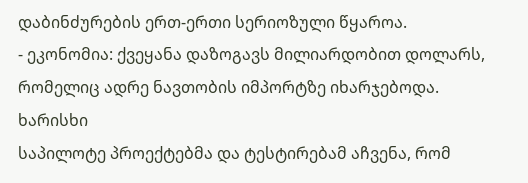დაბინძურების ერთ-ერთი სერიოზული წყაროა.
- ეკონომია: ქვეყანა დაზოგავს მილიარდობით დოლარს, რომელიც ადრე ნავთობის იმპორტზე იხარჯებოდა.
ხარისხი
საპილოტე პროექტებმა და ტესტირებამ აჩვენა, რომ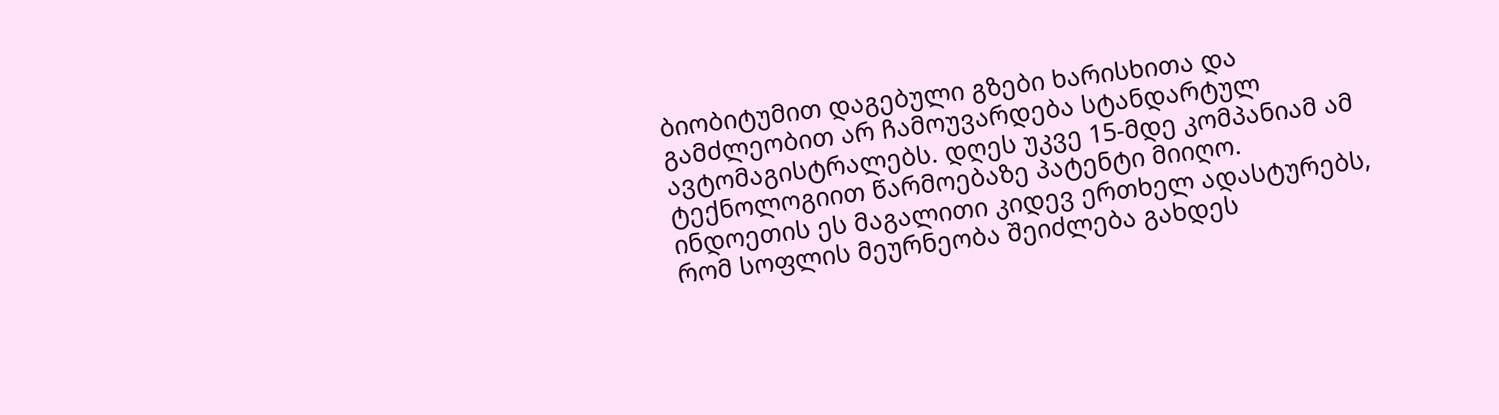ბიობიტუმით დაგებული გზები ხარისხითა და გამძლეობით არ ჩამოუვარდება სტანდარტულ ავტომაგისტრალებს. დღეს უკვე 15-მდე კომპანიამ ამ ტექნოლოგიით წარმოებაზე პატენტი მიიღო.
ინდოეთის ეს მაგალითი კიდევ ერთხელ ადასტურებს, რომ სოფლის მეურნეობა შეიძლება გახდეს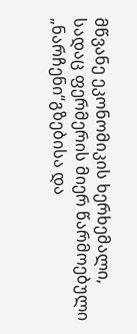მწვანე ეკონომიკის ხერხემალი, სადაც ფერმერის მიერ წარმოებული „ნარჩენი“გზებისა და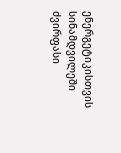ენერგეტიკისთვის სინამდვილეში ძვირფასი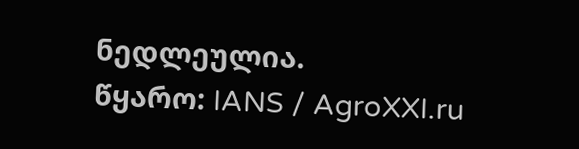ნედლეულია.
წყარო: IANS / AgroXXI.ru